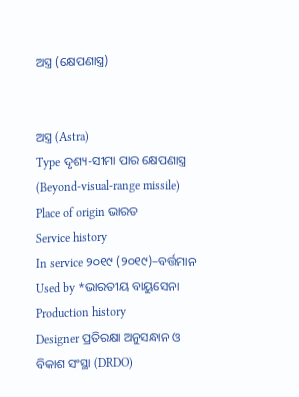ଅସ୍ତ୍ର (କ୍ଷେପଣାସ୍ତ୍ର)


ଅସ୍ତ୍ର (Astra)
Type ଦୃଶ୍ୟ-ସୀମା ପାର କ୍ଷେପଣାସ୍ତ୍ର (Beyond-visual-range missile)
Place of origin ଭାରତ
Service history
In service ୨୦୧୯ (୨୦୧୯)–ବର୍ତ୍ତମାନ
Used by *ଭାରତୀୟ ବାୟୁସେନା
Production history
Designer ପ୍ରତିରକ୍ଷା ଅନୁସନ୍ଧାନ ଓ ବିକାଶ ସଂସ୍ଥା (DRDO)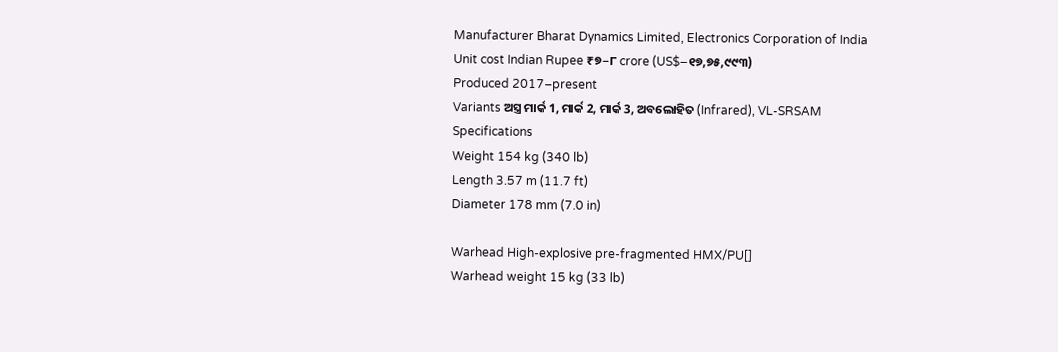Manufacturer Bharat Dynamics Limited, Electronics Corporation of India
Unit cost Indian Rupee ₹୭−୮ crore (US$−୧୭,୭୫,୯୯୩)
Produced 2017–present
Variants ଅସ୍ତ୍ର ମାର୍କ 1, ମାର୍କ 2, ମାର୍କ 3, ଅବଲୋହିତ (Infrared), VL-SRSAM
Specifications
Weight 154 kg (340 lb)
Length 3.57 m (11.7 ft)
Diameter 178 mm (7.0 in)

Warhead High-explosive pre-fragmented HMX/PU[]
Warhead weight 15 kg (33 lb)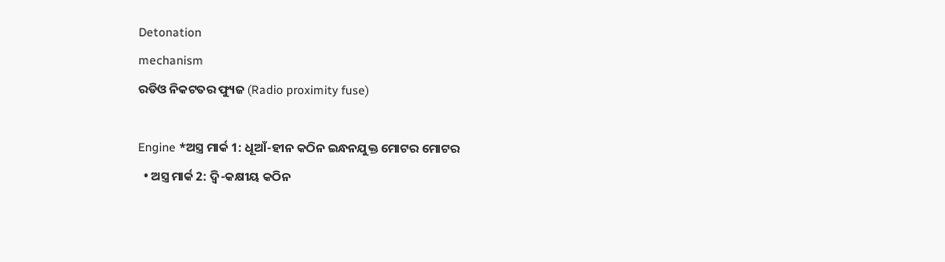Detonation
mechanism
ରଡିଓ ନିକଟତର ଫ୍ୟୁଜ (Radio proximity fuse)

Engine *ଅସ୍ତ୍ର ମାର୍କ 1: ଧୂଆଁ-ହୀନ କଠିନ ଇନ୍ଧନଯୁକ୍ତ ମୋଟର ମୋଟର
  • ଅସ୍ତ୍ର ମାର୍କ 2: ଦ୍ୱି-କକ୍ଷୀୟ କଠିନ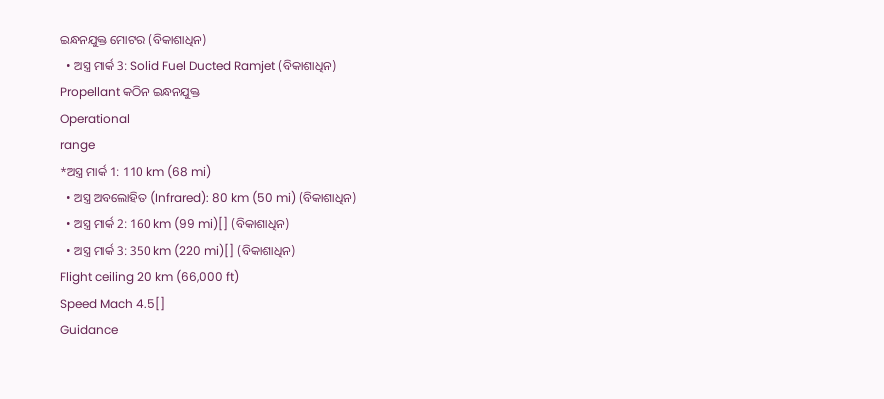ଇନ୍ଧନଯୁକ୍ତ ମୋଟର (ବିକାଶାଧିନ)
  • ଅସ୍ତ୍ର ମାର୍କ 3: Solid Fuel Ducted Ramjet (ବିକାଶାଧିନ)
Propellant କଠିନ ଇନ୍ଧନଯୁକ୍ତ
Operational
range
*ଅସ୍ତ୍ର ମାର୍କ 1: 110 km (68 mi)
  • ଅସ୍ତ୍ର ଅବଲୋହିତ (Infrared): 80 km (50 mi) (ବିକାଶାଧିନ)
  • ଅସ୍ତ୍ର ମାର୍କ 2: 160 km (99 mi)[] (ବିକାଶାଧିନ)
  • ଅସ୍ତ୍ର ମାର୍କ 3: 350 km (220 mi)[] (ବିକାଶାଧିନ)
Flight ceiling 20 km (66,000 ft)
Speed Mach 4.5[]
Guidance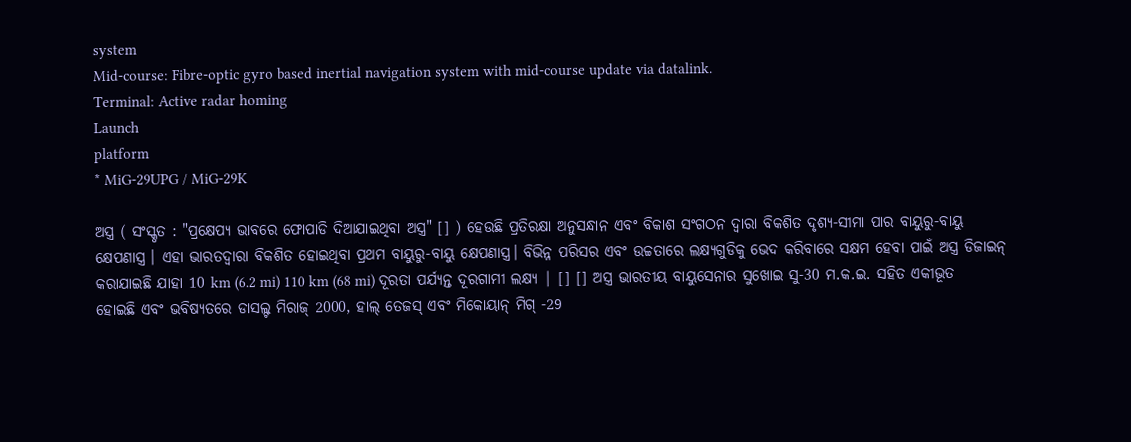system
Mid-course: Fibre-optic gyro based inertial navigation system with mid-course update via datalink.
Terminal: Active radar homing
Launch
platform
* MiG-29UPG / MiG-29K

ଅସ୍ତ୍ର ( ସଂସ୍କୃତ : "ପ୍ରକ୍ଷେପ୍ୟ ଭାବରେ ଫୋପାଡି ଦିଆଯାଇଥିବା ଅସ୍ତ୍ର" [] ) ହେଉଛି ପ୍ରତିରକ୍ଷା ଅନୁସନ୍ଧାନ ଏବଂ ବିକାଶ ସଂଗଠନ ଦ୍ୱାରା ବିକଶିତ ଦୃଶ୍ୟ-ସୀମା ପାର ବାୟୁରୁ-ବାୟୁ କ୍ଷେପଣାସ୍ତ୍ର । ଏହା ଭାରତଦ୍ୱାରା ବିକଶିତ ହୋଇଥିବା ପ୍ରଥମ ବାୟୁରୁ-ବାୟୁ କ୍ଷେପଣାସ୍ତ୍ର। ବିଭିନ୍ନ ପରିସର ଏବଂ ଉଚ୍ଚତାରେ ଲକ୍ଷ୍ୟଗୁଡିକୁ ଭେଦ କରିବାରେ ସକ୍ଷମ ହେବା ପାଇଁ ଅସ୍ତ୍ର ଡିଜାଇନ୍ କରାଯାଇଛି ଯାହା 10 km (6.2 mi) 110 km (68 mi) ଦୂରତା ପର୍ଯ୍ୟନ୍ତ ଦୂରଗାମୀ ଲକ୍ଷ୍ୟ | [] [] ଅସ୍ତ୍ର ଭାରତୀୟ ବାୟୁସେନାର ସୁଖୋଇ ସୁ-30 ମ.କ.ଇ. ସହିତ ଏକୀଭୂତ ହୋଇଛି ଏବଂ ଭବିଷ୍ୟତରେ ଡାସଲ୍ଟ ମିରାଜ୍ 2000, ହାଲ୍ ତେଜସ୍ ଏବଂ ମିକୋୟାନ୍ ମିଗ୍ -29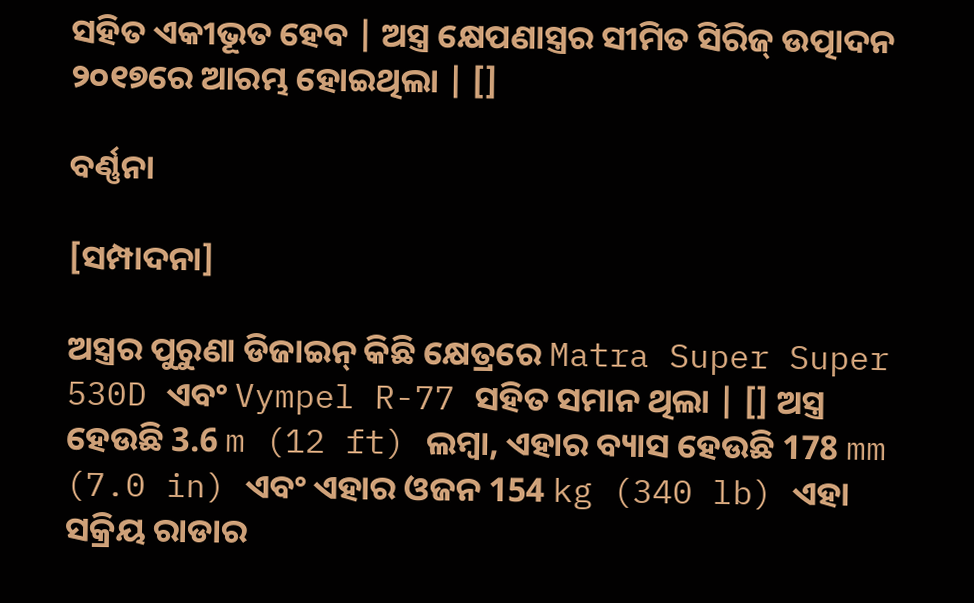ସହିତ ଏକୀଭୂତ ହେବ | ଅସ୍ତ୍ର କ୍ଷେପଣାସ୍ତ୍ରର ସୀମିତ ସିରିଜ୍ ଉତ୍ପାଦନ ୨୦୧୭ରେ ଆରମ୍ଭ ହୋଇଥିଲା | []

ବର୍ଣ୍ଣନା

[ସମ୍ପାଦନା]

ଅସ୍ତ୍ରର ପୁରୁଣା ଡିଜାଇନ୍ କିଛି କ୍ଷେତ୍ରରେ Matra Super Super 530D ଏବଂ Vympel R-77 ସହିତ ସମାନ ଥିଲା | [] ଅସ୍ତ୍ର ହେଉଛି 3.6 m (12 ft) ଲମ୍ବା, ଏହାର ବ୍ୟାସ ହେଉଛି 178 mm (7.0 in) ଏବଂ ଏହାର ଓଜନ 154 kg (340 lb) ଏହା ସକ୍ରିୟ ରାଡାର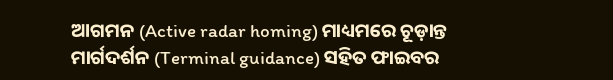ଆଗମନ (Active radar homing) ମାଧ୍ୟମରେ ଚୂଡ଼ାନ୍ତ ମାର୍ଗଦର୍ଶନ (Terminal guidance) ସହିତ ଫାଇବର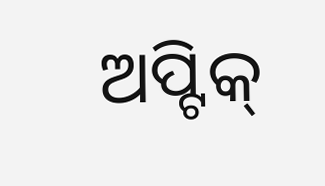ଅପ୍ଟିକ୍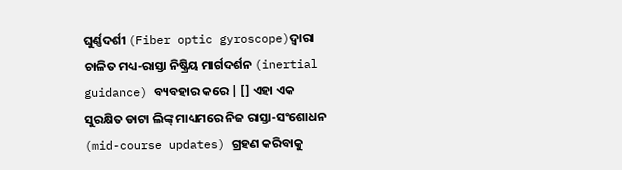ଘୁର୍ଣ୍ଣଦର୍ଶୀ (Fiber optic gyroscope)ଦ୍ୱାରା ଚାଳିତ ମଧ୍ୟ-ରାସ୍ତା ନିଷ୍କ୍ରିୟ ମାର୍ଗଦର୍ଶନ (inertial guidance) ବ୍ୟବହାର କରେ | [] ଏହା ଏକ ସୁରକ୍ଷିତ ଡାଟା ଲିଙ୍କ୍ ମାଧ୍ୟମରେ ନିଜ ରାସ୍ତା-ସଂଶୋଧନ (mid-course updates) ଗ୍ରହଣ କରିବାକୁ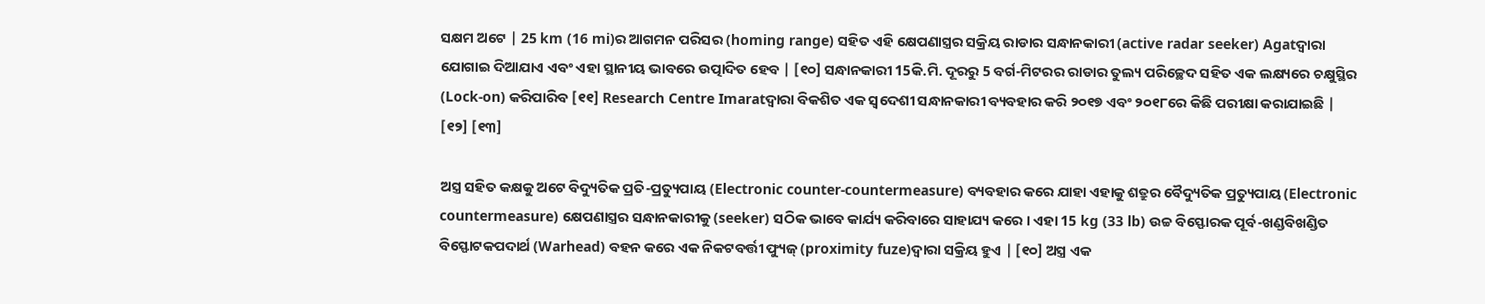ସକ୍ଷମ ଅଟେ | 25 km (16 mi)ର ଆଗମନ ପରିସର (homing range) ସହିତ ଏହି କ୍ଷେପଣାସ୍ତ୍ରର ସକ୍ରିୟ ରାଡାର ସନ୍ଧାନକାରୀ (active radar seeker) Agatଦ୍ୱାରା ଯୋଗାଇ ଦିଆଯାଏ ଏବଂ ଏହା ସ୍ଥାନୀୟ ଭାବରେ ଉତ୍ପାଦିତ ହେବ | [୧୦] ସନ୍ଧାନକାରୀ 15କି.ମି. ଦୂରରୁ 5 ବର୍ଗ-ମିଟରର ରାଡାର ତୁଲ୍ୟ ପରିଚ୍ଛେଦ ସହିତ ଏକ ଲକ୍ଷ୍ୟରେ ଚକ୍ଷୁସ୍ଥିର (Lock-on) କରିପାରିବ [୧୧] Research Centre Imaratଦ୍ୱାରା ବିକଶିତ ଏକ ସ୍ୱଦେଶୀ ସନ୍ଧାନକାରୀ ବ୍ୟବହାର କରି ୨୦୧୭ ଏବଂ ୨୦୧୮ରେ କିଛି ପରୀକ୍ଷା କରାଯାଇଛି | [୧୨] [୧୩]

ଅସ୍ତ୍ର ସହିତ କକ୍ଷକୁ ଅଟେ ବିଦ୍ୟୁତିକ ପ୍ରତି-ପ୍ରତ୍ୟୁପାୟ (Electronic counter-countermeasure) ବ୍ୟବହାର କରେ ଯାହା ଏହାକୁ ଶତ୍ରୁର ବୈଦ୍ୟୁତିକ ପ୍ରତ୍ୟୁପାୟ (Electronic countermeasure) କ୍ଷେପଣାସ୍ତ୍ରର ସନ୍ଧାନକାରୀକୁ (seeker) ସଠିକ ଭାବେ କାର୍ଯ୍ୟ କରିବାରେ ସାହାଯ୍ୟ କରେ । ଏହା 15 kg (33 lb) ଉଚ୍ଚ ବିସ୍ଫୋରକ ପୂର୍ବ-ଖଣ୍ଡବିଖଣ୍ଡିତ ବିସ୍ଫୋଟକପଦାର୍ଥ (Warhead) ବହନ କରେ ଏକ ନିକଟବର୍ତ୍ତୀ ଫ୍ୟୁଜ୍ (proximity fuze)ଦ୍ୱାରା ସକ୍ରିୟ ହୁଏ | [୧୦] ଅସ୍ତ୍ର ଏକ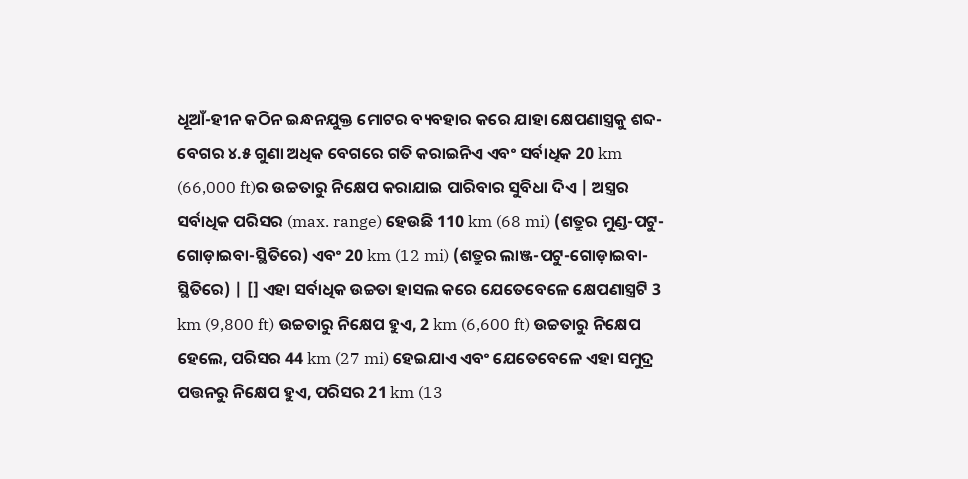ଧୂଆଁ-ହୀନ କଠିନ ଇନ୍ଧନଯୁକ୍ତ ମୋଟର ବ୍ୟବହାର କରେ ଯାହା କ୍ଷେପଣାସ୍ତ୍ରକୁ ଶବ୍ଦ-ବେଗର ୪.୫ ଗୁଣା ଅଧିକ ବେଗରେ ଗତି କରାଇନିଏ ଏବଂ ସର୍ବାଧିକ 20 km (66,000 ft)ର ଉଚ୍ଚତାରୁ ନିକ୍ଷେପ କରାଯାଇ ପାରିବାର ସୁବିଧା ଦିଏ | ଅସ୍ତ୍ରର ସର୍ବାଧିକ ପରିସର (max. range) ହେଉଛି 110 km (68 mi) (ଶତ୍ରୁର ମୁଣ୍ଡ-ପଟୁ-ଗୋଡ଼ାଇବା-ସ୍ଥିତିରେ) ଏବଂ 20 km (12 mi) (ଶତ୍ରୁର ଲାଞ୍ଜ-ପଟୁ-ଗୋଡ଼ାଇବା-ସ୍ଥିତିରେ) | [] ଏହା ସର୍ବାଧିକ ଉଚ୍ଚତା ହାସଲ କରେ ଯେତେବେଳେ କ୍ଷେପଣାସ୍ତ୍ରଟି 3 km (9,800 ft) ଉଚ୍ଚତାରୁ ନିକ୍ଷେପ ହୁଏ, 2 km (6,600 ft) ଉଚ୍ଚତାରୁ ନିକ୍ଷେପ ହେଲେ, ପରିସର 44 km (27 mi) ହେଇଯାଏ ଏବଂ ଯେତେବେଳେ ଏହା ସମୁଦ୍ର ପତ୍ତନରୁ ନିକ୍ଷେପ ହୁଏ, ପରିସର 21 km (13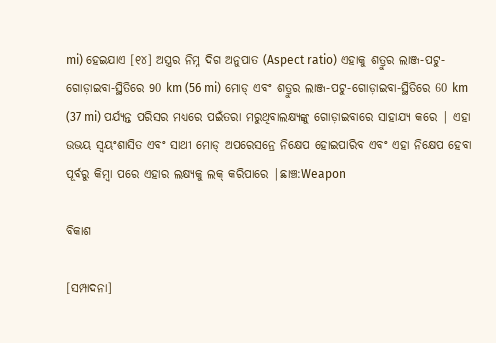mi) ହେଇଯାଏ [୧୪] ଅସ୍ତ୍ରର ନିମ୍ନ ଦିଗ ଅନୁପାତ (Aspect ratio) ଏହାକୁ ଶତ୍ରୁର ଲାଞ୍ଜ-ପଟୁ-ଗୋଡ଼ାଇବା-ସ୍ଥିତିରେ 90 km (56 mi) ମୋଡ୍ ଏବଂ ଶତ୍ରୁର ଲାଞ୍ଜ-ପଟୁ-ଗୋଡ଼ାଇବା-ସ୍ଥିତିରେ 60 km (37 mi) ପର୍ଯ୍ୟନ୍ତ ପରିସର ମଧ୍ୟରେ ପଇଁତରା ମରୁଥିବାଲକ୍ଷ୍ୟଙ୍କୁ ଗୋଡ଼ାଇବାରେ ସାହାଯ୍ୟ କରେ | ଏହା ଉଭୟ ସ୍ବୟଂଶାସିତ ଏବଂ ସାଥୀ ମୋଡ୍ ଅପରେସନ୍ରେ ନିକ୍ଷେପ ହୋଇପାରିବ ଏବଂ ଏହା ନିକ୍ଷେପ ହେବା ପୂର୍ବରୁ କିମ୍ବା ପରେ ଏହାର ଲକ୍ଷ୍ୟକୁ ଲକ୍ କରିପାରେ |ଛାଞ୍ଚ:Weapon

ବିକାଶ

[ସମ୍ପାଦନା]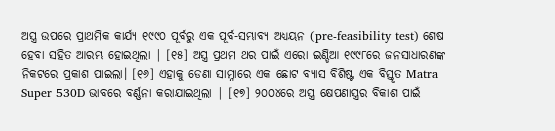ଅସ୍ତ୍ର ଉପରେ ପ୍ରାଥମିକ କାର୍ଯ୍ୟ ୧୯୯୦ ପୂର୍ବରୁ ଏକ ପୂର୍ବ-ସମ୍ଭାବ୍ୟ ଅଧ୍ୟୟନ (pre-feasibility test) ଶେଷ ହେବା ସହିତ ଆରମ୍ଭ ହୋଇଥିଲା | [୧୫] ଅସ୍ତ୍ର ପ୍ରଥମ ଥର ପାଇଁ ଏରୋ ଇଣ୍ଡିଆ ୧୯୯୮ରେ ଜନସାଧାରଣଙ୍କ ନିକଟରେ ପ୍ରକାଶ ପାଇଲା। [୧୬] ଏହାକୁ ଡେଣା ସାମ୍ନାରେ ଏକ ଛୋଟ ବ୍ୟାସ ବିଶିଷ୍ଟ ଏକ ବିସ୍ତୃତ Matra Super 530D ଭାବରେ ବର୍ଣ୍ଣନା କରାଯାଇଥିଲା | [୧୭] ୨୦୦୪ରେ ଅସ୍ତ୍ର କ୍ଷେପଣାସ୍ତ୍ରର ବିକାଶ ପାଇଁ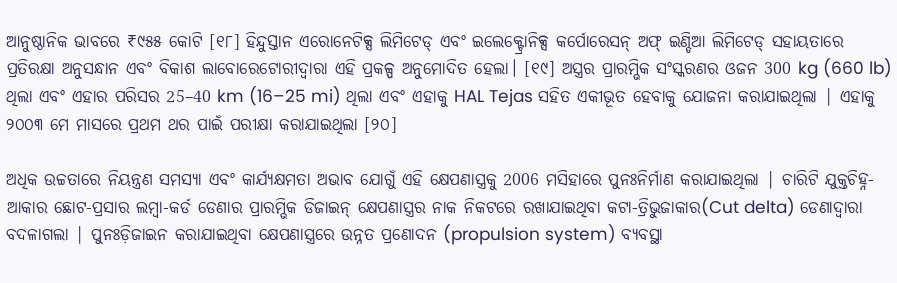ଆନୁଷ୍ଠାନିକ ଭାବରେ ₹୯୫୫ କୋଟି [୧୮] ହିନ୍ଦୁସ୍ତାନ ଏରୋନେଟିକ୍ସ ଲିମିଟେଡ୍ ଏବଂ ଇଲେକ୍ଟ୍ରୋନିକ୍ସ କର୍ପୋରେସନ୍ ଅଫ୍ ଇଣ୍ଡିଆ ଲିମିଟେଡ୍ ସହାୟତାରେ ପ୍ରତିରକ୍ଷା ଅନୁସନ୍ଧାନ ଏବଂ ବିକାଶ ଲାବୋରେଟୋରୀଦ୍ୱାରା ଏହି ପ୍ରକଳ୍ପ ଅନୁମୋଦିତ ହେଲା। [୧୯] ଅସ୍ତ୍ରର ପ୍ରାରମ୍ଭିକ ସଂସ୍କରଣର ଓଜନ 300 kg (660 lb) ଥିଲା ଏବଂ ଏହାର ପରିସର 25–40 km (16–25 mi) ଥିଲା ଏବଂ ଏହାକୁ HAL Tejas ସହିତ ଏକୀଭୂତ ହେବାକୁ ଯୋଜନା କରାଯାଇଥିଲା | ଏହାକୁ ୨୦୦୩ ମେ ମାସରେ ପ୍ରଥମ ଥର ପାଇଁ ପରୀକ୍ଷା କରାଯାଇଥିଲା [୨୦]

ଅଧିକ ଉଚ୍ଚତାରେ ନିୟନ୍ତ୍ରଣ ସମସ୍ୟା ଏବଂ କାର୍ଯ୍ୟକ୍ଷମତା ଅଭାବ ଯୋଗୁଁ ଏହି କ୍ଷେପଣାସ୍ତ୍ରକୁ 2006 ମସିହାରେ ପୁନଃନିର୍ମାଣ କରାଯାଇଥିଲା | ଚାରିଟି ଯୁକ୍ତଚିହ୍ନ-ଆକାର ଛୋଟ-ପ୍ରସାର ଲମ୍ବା-କର୍ଡ ଡେଣାର ପ୍ରାରମ୍ଭିକ ଡିଜାଇନ୍ କ୍ଷେପଣାସ୍ତ୍ରର ନାକ ନିକଟରେ ରଖାଯାଇଥିବା କଟା-ତ୍ରିଭୁଜାକାର(Cut delta) ଡେଣାଦ୍ୱାରା ବଦଳାଗଲା | ପୁନଃଡ଼ିଜାଇନ କରାଯାଇଥିବା କ୍ଷେପଣାସ୍ତ୍ରରେ ଉନ୍ନତ ପ୍ରଣୋଦନ (propulsion system) ବ୍ୟବସ୍ଥା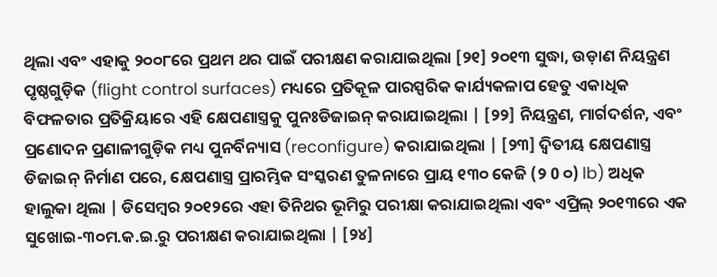ଥିଲା ଏବଂ ଏହାକୁ ୨୦୦୮ରେ ପ୍ରଥମ ଥର ପାଇଁ ପରୀକ୍ଷଣ କରାଯାଇଥିଲା [୨୧] ୨୦୧୩ ସୁଦ୍ଧା, ଉଡ଼ାଣ ନିୟନ୍ତ୍ରଣ ପୃଷ୍ଠଗୁଡ଼ିକ (flight control surfaces) ମଧ୍ୟରେ ପ୍ରତିକୂଳ ପାରସ୍ପରିକ କାର୍ଯ୍ୟକଳାପ ହେତୁ ଏକାଧିକ ବିଫଳତାର ପ୍ରତିକ୍ରିୟାରେ ଏହି କ୍ଷେପଣାସ୍ତ୍ରକୁ ପୁନଃଡିଜାଇନ୍ କରାଯାଇଥିଲା | [୨୨] ନିୟନ୍ତ୍ରଣ, ମାର୍ଗଦର୍ଶନ, ଏବଂ ପ୍ରଣୋଦନ ପ୍ରଣାଳୀଗୁଡ଼ିକ ମଧ୍ୟ ପୁନର୍ବିନ୍ୟାସ (reconfigure) କରାଯାଇଥିଲା | [୨୩] ଦ୍ୱିତୀୟ କ୍ଷେପଣାସ୍ତ୍ର ଡିଜାଇନ୍ ନିର୍ମାଣ ପରେ, କ୍ଷେପଣାସ୍ତ୍ର ପ୍ରାରମ୍ଭିକ ସଂସ୍କରଣ ତୁଳନାରେ ପ୍ରାୟ ୧୩୦ କେଜି (୨ 0 ୦) lb) ଅଧିକ ହାଲୁକା ଥିଲା | ଡିସେମ୍ବର ୨୦୧୨ରେ ଏହା ତିନିଥର ଭୂମିରୁ ପରୀକ୍ଷା କରାଯାଇଥିଲା ଏବଂ ଏପ୍ରିଲ୍ ୨୦୧୩ରେ ଏକ ସୁଖୋଇ-୩୦ମ.କ.ଇ.ରୁ ପରୀକ୍ଷଣ କରାଯାଇଥିଲା | [୨୪]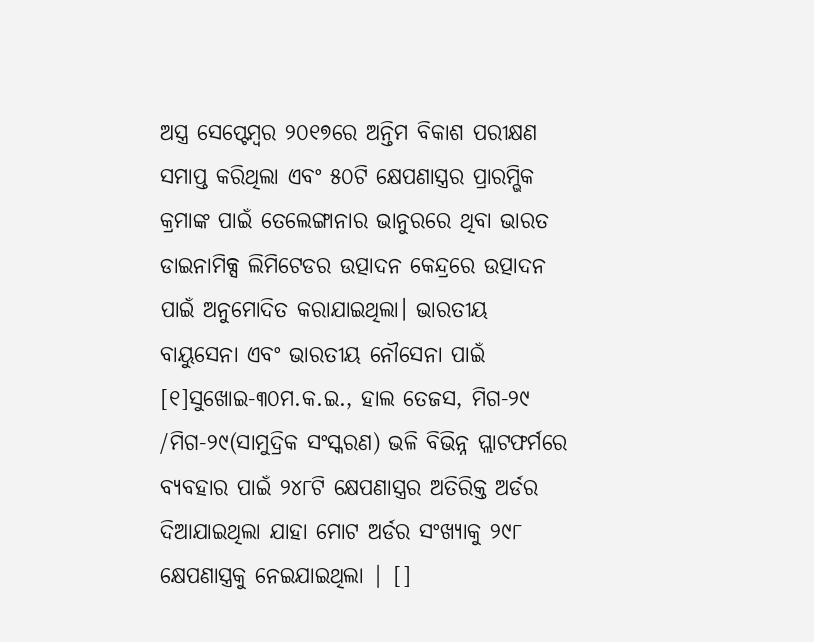ଅସ୍ତ୍ର ସେପ୍ଟେମ୍ବର ୨୦୧୭ରେ ଅନ୍ତିମ ବିକାଶ ପରୀକ୍ଷଣ ସମାପ୍ତ କରିଥିଲା ଏବଂ ୫୦ଟି କ୍ଷେପଣାସ୍ତ୍ରର ପ୍ରାରମ୍ଭିକ କ୍ରମାଙ୍କ ପାଇଁ ତେଲେଙ୍ଗାନାର ଭାନୁରରେ ଥିବା ଭାରତ ଡାଇନାମିକ୍ସ ଲିମିଟେଡର ଉତ୍ପାଦନ କେନ୍ଦ୍ରରେ ଉତ୍ପାଦନ ପାଇଁ ଅନୁମୋଦିତ କରାଯାଇଥିଲା। ଭାରତୀୟ ବାୟୁସେନା ଏବଂ ଭାରତୀୟ ନୌସେନା ପାଇଁ [୧]ସୁଖୋଇ-୩୦ମ.କ.ଇ., ହାଲ ତେଜସ, ମିଗ-୨୯ /ମିଗ-୨୯(ସାମୁଦ୍ରିକ ସଂସ୍କରଣ) ଭଳି ବିଭିନ୍ନ ପ୍ଲାଟଫର୍ମରେ ବ୍ୟବହାର ପାଇଁ ୨୪୮ଟି କ୍ଷେପଣାସ୍ତ୍ରର ଅତିରିକ୍ତ ଅର୍ଡର ଦିଆଯାଇଥିଲା ଯାହା ମୋଟ ଅର୍ଡର ସଂଖ୍ୟାକୁ ୨୯୮ କ୍ଷେପଣାସ୍ତ୍ରକୁ ନେଇଯାଇଥିଲା | []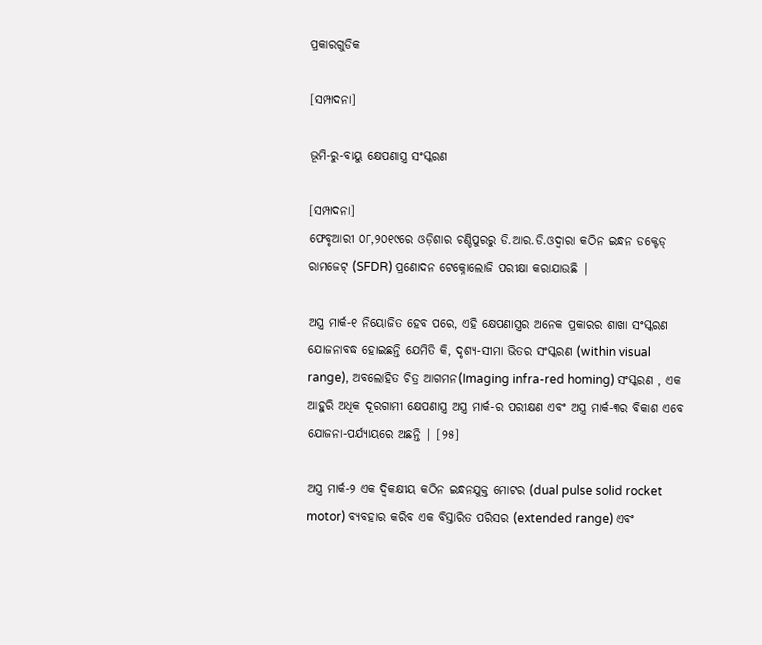ପ୍ରକାରଗୁଡିକ

[ସମ୍ପାଦନା]

ଭୂମି-ରୁ-ବାୟୁ କ୍ଷେପଣାସ୍ତ୍ର ସଂସ୍କରଣ

[ସମ୍ପାଦନା]
ଫେବୃଆରୀ ୦୮,୨୦୧୯ରେ ଓଡ଼ିଶାର ଚଣ୍ଡିପୁରରୁ ଡି.ଆର.ଡି.ଓଦ୍ୱାରା କଠିନ ଇନ୍ଧନ ଡକ୍ଟେଡ୍ ରାମଜେଟ୍ (SFDR) ପ୍ରଣୋଦନ ଟେକ୍ନୋଲୋଜି ପରୀକ୍ଷା କରାଯାଉଛି |

ଅସ୍ତ୍ର ମାର୍କ-୧ ନିୟୋଜିତ ହେବ ପରେ, ଏହି କ୍ଷେପଣାସ୍ତ୍ରର ଅନେକ ପ୍ରକାରର ଶାଖା ସଂସ୍କରଣ ଯୋଜନାବଦ୍ଧ ହୋଇଛନ୍ତି ଯେମିତି କି, ଦୃଶ୍ୟ-ସୀମା ଭିତର ସଂସ୍କରଣ (within visual range), ଅବଲୋହିତ ଚିତ୍ର ଆଗମନ(Imaging infra-red homing) ସଂସ୍କରଣ , ଏକ ଆହୁରି ଅଧିକ ଦୂରଗାମୀ କ୍ଷେପଣାସ୍ତ୍ର ଅସ୍ତ୍ର ମାର୍କ-ର ପରୀକ୍ଷଣ ଏବଂ ଅସ୍ତ୍ର ମାର୍କ-୩ର ବିକାଶ ଏବେ ଯୋଜନା-ପର୍ଯ୍ୟାୟରେ ଅଛନ୍ତି | [୨୫]

ଅସ୍ତ୍ର ମାର୍କ-୨ ଏକ ଦ୍ୱିକକ୍ଷୀୟ କଠିନ ଇନ୍ଧନଯୁକ୍ତ ମୋଟର (dual pulse solid rocket motor) ବ୍ୟବହାର କରିବ ଏକ ବିସ୍ତାରିତ ପରିସର (extended range) ଏବଂ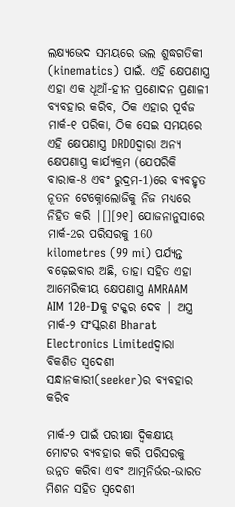ଲକ୍ଷ୍ୟଭେଦ ସମୟରେ ଭଲ ଶୁଦ୍ଧଗତିକୀ (kinematics) ପାଇଁ. ଏହି କ୍ଷେପଣାସ୍ତ୍ର ଏହା ଏକ ଧୂଆଁ-ହୀନ ପ୍ରଣୋଦନ ପ୍ରଣାଳୀ ବ୍ୟବହାର କରିବ, ଠିକ ଏହାର ପୂର୍ବଜ ମାର୍କ-୧ ପରିକା, ଠିକ ସେଇ ସମୟରେ ଏହି କ୍ଷେପଣାସ୍ତ୍ର DRDOଦ୍ୱାରା ଅନ୍ୟ କ୍ଷେପଣାସ୍ତ୍ର କାର୍ଯ୍ୟକ୍ରମ (ଯେପରିକି ବାରାକ-8 ଏବଂ ରୁଦ୍ରମ-1)ରେ ବ୍ୟବହୃତ ନୂତନ ଟେକ୍ନୋଲୋଜିକୁ ନିଜ ମଧ୍ୟରେ ନିହିତ କରି |[][୨୧] ଯୋଜନାନୁସାରେ ମାର୍କ-2ର ପରିସରକୁ 160 kilometres (99 mi) ପର୍ଯ୍ୟନ୍ତ ବଢ଼େଇବାର ଅଛି, ତାହା ସହିତ ଏହା ଆମେରିକୀୟ କ୍ଷେପଣାସ୍ତ୍ର AMRAAM AIM 120-Dକୁ ଟକ୍କର ଦେବ | ଅସ୍ତ୍ର ମାର୍କ-୨ ସଂସ୍କରଣ Bharat Electronics Limitedଦ୍ୱାରା ବିକଶିତ ସ୍ବଦେଶୀ ସନ୍ଧାନକାରୀ(seeker)ର ବ୍ୟବହାର କରିବ

ମାର୍କ-୨ ପାଇଁ ପରୀକ୍ଷା ଦ୍ୱିକକ୍ଷୀୟ ମୋଟର ବ୍ୟବହାର କରି ପରିସରକୁ ଉନ୍ନତ କରିବା ଏବଂ ଆତ୍ମନିର୍ଭର-ଭାରତ ମିଶନ ସହିତ ସ୍ୱଦେଶୀ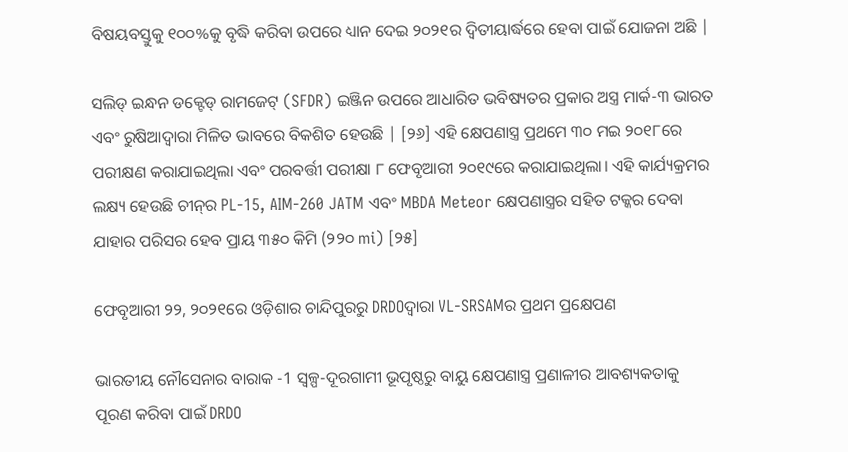ବିଷୟବସ୍ତୁକୁ ୧୦୦%କୁ ବୃଦ୍ଧି କରିବା ଉପରେ ଧ୍ୟାନ ଦେଇ ୨୦୨୧ର ଦ୍ୱିତୀୟାର୍ଦ୍ଧରେ ହେବା ପାଇଁ ଯୋଜନା ଅଛି |

ସଲିଡ୍ ଇନ୍ଧନ ଡକ୍ଟେଡ୍ ରାମଜେଟ୍ (SFDR) ଇଞ୍ଜିନ ଉପରେ ଆଧାରିତ ଭବିଷ୍ୟତର ପ୍ରକାର ଅସ୍ତ୍ର ମାର୍କ-୩ ଭାରତ ଏବଂ ରୁଷିଆଦ୍ୱାରା ମିଳିତ ଭାବରେ ବିକଶିତ ହେଉଛି | [୨୬] ଏହି କ୍ଷେପଣାସ୍ତ୍ର ପ୍ରଥମେ ୩୦ ମଇ ୨୦୧୮ରେ ପରୀକ୍ଷଣ କରାଯାଇଥିଲା ଏବଂ ପରବର୍ତ୍ତୀ ପରୀକ୍ଷା ୮ ଫେବୃଆରୀ ୨୦୧୯ରେ କରାଯାଇଥିଲା। ଏହି କାର୍ଯ୍ୟକ୍ରମର ଲକ୍ଷ୍ୟ ହେଉଛି ଚୀନ୍‌ର PL-15, AIM-260 JATM ଏବଂ MBDA Meteor କ୍ଷେପଣାସ୍ତ୍ରର ସହିତ ଟକ୍କର ଦେବା ଯାହାର ପରିସର ହେବ ପ୍ରାୟ ୩୫୦ କିମି (୨୨୦ mi) [୨୫]

ଫେବୃଆରୀ ୨୨, ୨୦୨୧ରେ ଓଡ଼ିଶାର ଚାନ୍ଦିପୁରରୁ DRDOଦ୍ୱାରା VL-SRSAMର ପ୍ରଥମ ପ୍ରକ୍ଷେପଣ

ଭାରତୀୟ ନୌସେନାର ବାରାକ -1 ସ୍ୱଳ୍ପ-ଦୂରଗାମୀ ଭୂପୃଷ୍ଠରୁ ବାୟୁ କ୍ଷେପଣାସ୍ତ୍ର ପ୍ରଣାଳୀର ଆବଶ୍ୟକତାକୁ ପୂରଣ କରିବା ପାଇଁ DRDO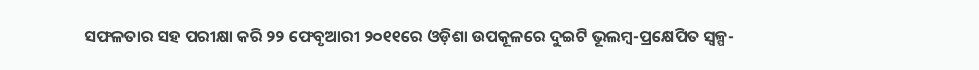ସଫଳତାର ସହ ପରୀକ୍ଷା କରି ୨୨ ଫେବୃଆରୀ ୨୦୧୧ରେ ଓଡ଼ିଶା ଉପକୂଳରେ ଦୁଇଟି ଭୂଲମ୍ବ-ପ୍ରକ୍ଷେପିତ ସ୍ୱଳ୍ପ-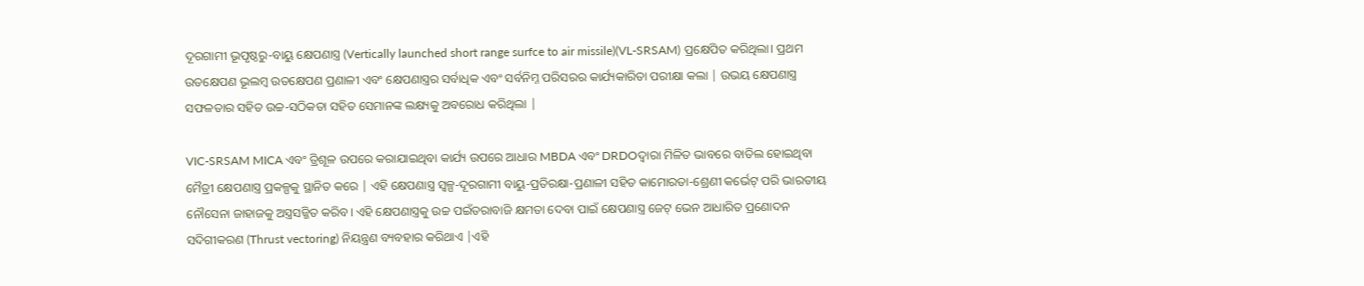ଦୂରଗାମୀ ଭୂପୃଷ୍ଠରୁ-ବାୟୁ କ୍ଷେପଣାସ୍ତ୍ର (Vertically launched short range surfce to air missile)(VL-SRSAM) ପ୍ରକ୍ଷେପିତ କରିଥିଲା। ପ୍ରଥମ ଉତକ୍ଷେପଣ ଭୂଲମ୍ବ ଉତକ୍ଷେପଣ ପ୍ରଣାଳୀ ଏବଂ କ୍ଷେପଣାସ୍ତ୍ରର ସର୍ବାଧିକ ଏବଂ ସର୍ବନିମ୍ନ ପରିସରର କାର୍ଯ୍ୟକାରିତା ପରୀକ୍ଷା କଲା | ଉଭୟ କ୍ଷେପଣାସ୍ତ୍ର ସଫଳତାର ସହିତ ଉଚ୍ଚ-ସଠିକତା ସହିତ ସେମାନଙ୍କ ଲକ୍ଷ୍ୟକୁ ଅବରୋଧ କରିଥିଲା |

VIC-SRSAM MICA ଏବଂ ତ୍ରିଶୂଳ ଉପରେ କରାଯାଇଥିବା କାର୍ଯ୍ୟ ଉପରେ ଆଧାର MBDA ଏବଂ DRDOଦ୍ୱାରା ମିଳିତ ଭାବରେ ବାତିଲ ହୋଇଥିବା ମୈତ୍ରୀ କ୍ଷେପଣାସ୍ତ୍ର ପ୍ରକଳ୍ପକୁ ସ୍ଥାନିତ କରେ | ଏହି କ୍ଷେପଣାସ୍ତ୍ର ସ୍ୱଳ୍ପ-ଦୂରଗାମୀ ବାୟୁ-ପ୍ରତିରକ୍ଷା-ପ୍ରଣାଳୀ ସହିତ କାମୋରତା-ଶ୍ରେଣୀ କର୍ଭେଟ୍ ପରି ଭାରତୀୟ ନୌସେନା ଜାହାଜକୁ ଅସ୍ତ୍ରସଜ୍ଜିତ କରିବ। ଏହି କ୍ଷେପଣାସ୍ତ୍ରକୁ ଉଚ୍ଚ ପଇଁତରାବାଜି କ୍ଷମତା ଦେବା ପାଇଁ କ୍ଷେପଣାସ୍ତ୍ର ଜେଟ୍ ଭେନ ଆଧାରିତ ପ୍ରଣୋଦନ ସଦିଗୀକରଣ (Thrust vectoring) ନିୟନ୍ତ୍ରଣ ବ୍ୟବହାର କରିଥାଏ |ଏହି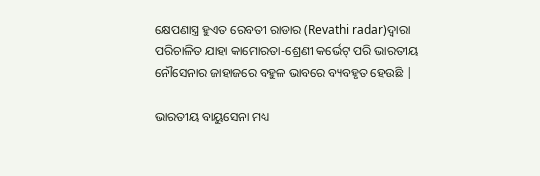କ୍ଷେପଣାସ୍ତ୍ର ହୁଏତ ରେବତୀ ରାଡାର (Revathi radar)ଦ୍ୱାରା ପରିଚାଳିତ ଯାହା କାମୋରତା-ଶ୍ରେଣୀ କର୍ଭେଟ୍ ପରି ଭାରତୀୟ ନୌସେନାର ଜାହାଜରେ ବହୁଳ ଭାବରେ ବ୍ୟବହୃତ ହେଉଛି |

ଭାରତୀୟ ବାୟୁସେନା ମଧ୍ୟ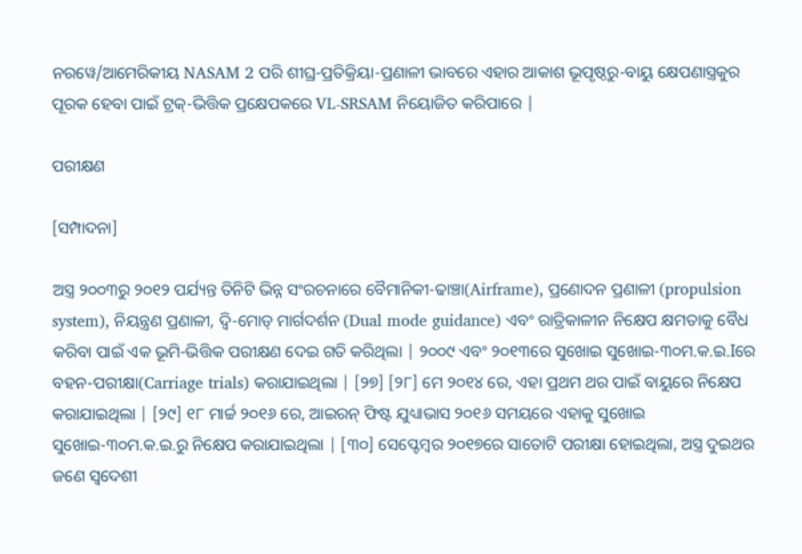ନରୱେ/ଆମେରିକୀୟ NASAM 2 ପରି ଶୀଘ୍ର-ପ୍ରତିକ୍ରିୟା-ପ୍ରଣାଳୀ ଭାବରେ ଏହାର ଆକାଶ ଭୂପୃଷ୍ଠରୁ-ବାୟୁ କ୍ଷେପଣାସ୍ତ୍ରକୁର ପୂରକ ହେବା ପାଇଁ ଟ୍ରକ୍-ଭିତ୍ତିକ ପ୍ରକ୍ଷେପକରେ VL-SRSAM ନିୟୋଜିତ କରିପାରେ |

ପରୀକ୍ଷଣ

[ସମ୍ପାଦନା]

ଅସ୍ତ୍ର ୨୦୦୩ରୁ ୨୦୧୨ ପର୍ଯ୍ୟନ୍ତ ତିନିଟି ଭିନ୍ନ ସଂରଚନାରେ ବୈମାନିକୀ-ଢାଞ୍ଚା(Airframe), ପ୍ରଣୋଦନ ପ୍ରଣାଳୀ (propulsion system), ନିୟନ୍ତ୍ରଣ ପ୍ରଣାଳୀ, ଦ୍ୱି-ମୋଡ୍ ମାର୍ଗଦର୍ଶନ (Dual mode guidance) ଏବଂ ରାତ୍ରିକାଳୀନ ନିକ୍ଷେପ କ୍ଷମତାକୁ ବୈଧ କରିବା ପାଇଁ ଏକ ଭୂମି-ଭିତ୍ତିକ ପରୀକ୍ଷଣ ଦେଇ ଗତି କରିଥିଲା | ୨୦୦୯ ଏବଂ ୨୦୧୩ରେ ସୁଖୋଇ ସୁଖୋଇ-୩୦ମ.କ.ଇ.Iରେ ବହନ-ପରୀକ୍ଷା(Carriage trials) କରାଯାଇଥିଲା | [୨୭] [୨୮] ମେ ୨୦୧୪ ରେ, ଏହା ପ୍ରଥମ ଥର ପାଇଁ ବାୟୁରେ ନିକ୍ଷେପ କରାଯାଇଥିଲା | [୨୯] ୧୮ ମାର୍ଚ୍ଚ ୨୦୧୬ ରେ, ଆଇରନ୍ ଫିଷ୍ଟ ଯୁଧ୍ୟାଭାସ ୨୦୧୬ ସମୟରେ ଏହାକୁ ସୁଖୋଇ ସୁଖୋଇ-୩୦ମ.କ.ଇ.ରୁ ନିକ୍ଷେପ କରାଯାଇଥିଲା | [୩୦] ସେପ୍ଟେମ୍ବର ୨୦୧୭ରେ ସାତୋଟି ପରୀକ୍ଷା ହୋଇଥିଲା, ଅସ୍ତ୍ର ଦୁଇଥର ଜଣେ ସ୍ୱଦେଶୀ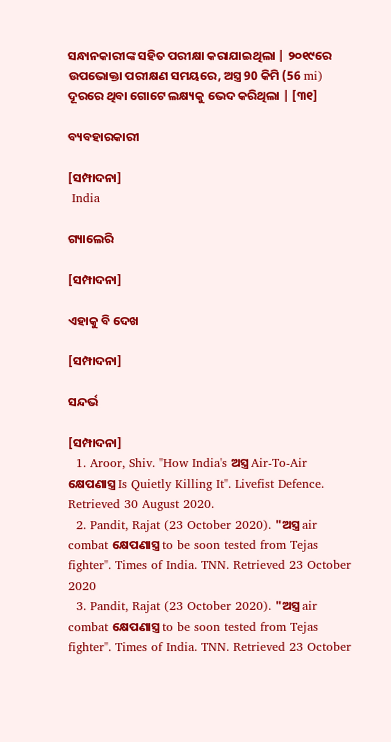ସନ୍ଧାନକାରୀଙ୍କ ସହିତ ପରୀକ୍ଷା କରାଯାଇଥିଲା | ୨୦୧୯ରେ ଉପଭୋକ୍ତା ପରୀକ୍ଷଣ ସମୟରେ, ଅସ୍ତ୍ର 90 କିମି (56 mi) ଦୂରରେ ଥିବା ଗୋଟେ ଲକ୍ଷ୍ୟକୁ ଭେଦ କରିଥିଲା | [୩୧]

ବ୍ୟବହାରକାରୀ

[ସମ୍ପାଦନା]
 India

ଗ୍ୟାଲେରି

[ସମ୍ପାଦନା]

ଏହାକୁ ବି ଦେଖ

[ସମ୍ପାଦନା]

ସନ୍ଦର୍ଭ

[ସମ୍ପାଦନା]
  1. Aroor, Shiv. "How India's ଅସ୍ତ୍ର Air-To-Air କ୍ଷେପଣାସ୍ତ୍ର Is Quietly Killing It". Livefist Defence. Retrieved 30 August 2020.
  2. Pandit, Rajat (23 October 2020). "ଅସ୍ତ୍ର air combat କ୍ଷେପଣାସ୍ତ୍ର to be soon tested from Tejas fighter". Times of India. TNN. Retrieved 23 October 2020
  3. Pandit, Rajat (23 October 2020). "ଅସ୍ତ୍ର air combat କ୍ଷେପଣାସ୍ତ୍ର to be soon tested from Tejas fighter". Times of India. TNN. Retrieved 23 October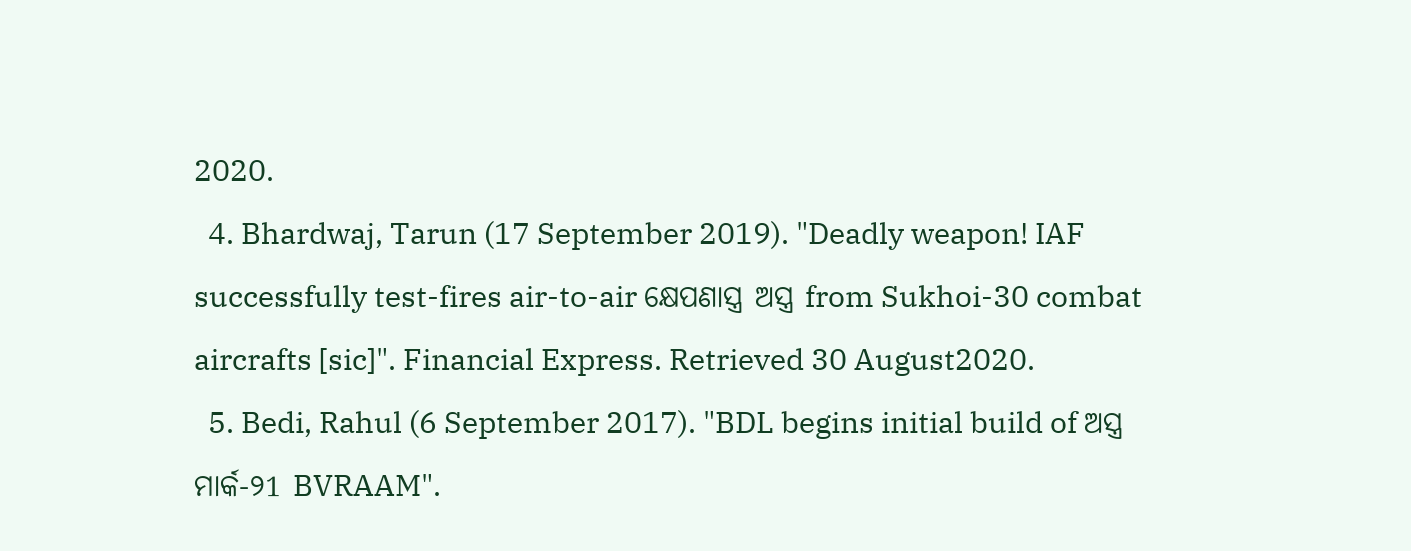2020.
  4. Bhardwaj, Tarun (17 September 2019). "Deadly weapon! IAF successfully test-fires air-to-air କ୍ଷେପଣାସ୍ତ୍ର ଅସ୍ତ୍ର from Sukhoi-30 combat aircrafts [sic]". Financial Express. Retrieved 30 August2020.
  5. Bedi, Rahul (6 September 2017). "BDL begins initial build of ଅସ୍ତ୍ର ମାର୍କ-୨1 BVRAAM".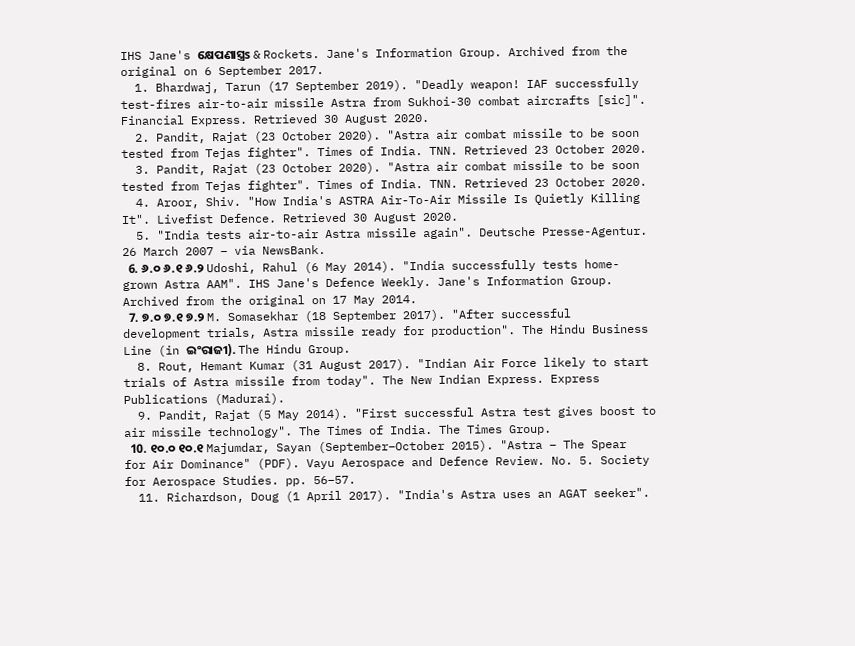IHS Jane's କ୍ଷେପଣାସ୍ତ୍ରs & Rockets. Jane's Information Group. Archived from the original on 6 September 2017.
  1. Bhardwaj, Tarun (17 September 2019). "Deadly weapon! IAF successfully test-fires air-to-air missile Astra from Sukhoi-30 combat aircrafts [sic]". Financial Express. Retrieved 30 August 2020.
  2. Pandit, Rajat (23 October 2020). "Astra air combat missile to be soon tested from Tejas fighter". Times of India. TNN. Retrieved 23 October 2020.
  3. Pandit, Rajat (23 October 2020). "Astra air combat missile to be soon tested from Tejas fighter". Times of India. TNN. Retrieved 23 October 2020.
  4. Aroor, Shiv. "How India's ASTRA Air-To-Air Missile Is Quietly Killing It". Livefist Defence. Retrieved 30 August 2020.
  5. "India tests air-to-air Astra missile again". Deutsche Presse-Agentur. 26 March 2007 – via NewsBank.
  6. ୬.୦ ୬.୧ ୬.୨ Udoshi, Rahul (6 May 2014). "India successfully tests home-grown Astra AAM". IHS Jane's Defence Weekly. Jane's Information Group. Archived from the original on 17 May 2014.
  7. ୭.୦ ୭.୧ ୭.୨ M. Somasekhar (18 September 2017). "After successful development trials, Astra missile ready for production". The Hindu Business Line (in ଇଂରାଜୀ). The Hindu Group.
  8. Rout, Hemant Kumar (31 August 2017). "Indian Air Force likely to start trials of Astra missile from today". The New Indian Express. Express Publications (Madurai).
  9. Pandit, Rajat (5 May 2014). "First successful Astra test gives boost to air missile technology". The Times of India. The Times Group.
  10. ୧୦.୦ ୧୦.୧ Majumdar, Sayan (September–October 2015). "Astra – The Spear for Air Dominance" (PDF). Vayu Aerospace and Defence Review. No. 5. Society for Aerospace Studies. pp. 56–57.
  11. Richardson, Doug (1 April 2017). "India's Astra uses an AGAT seeker".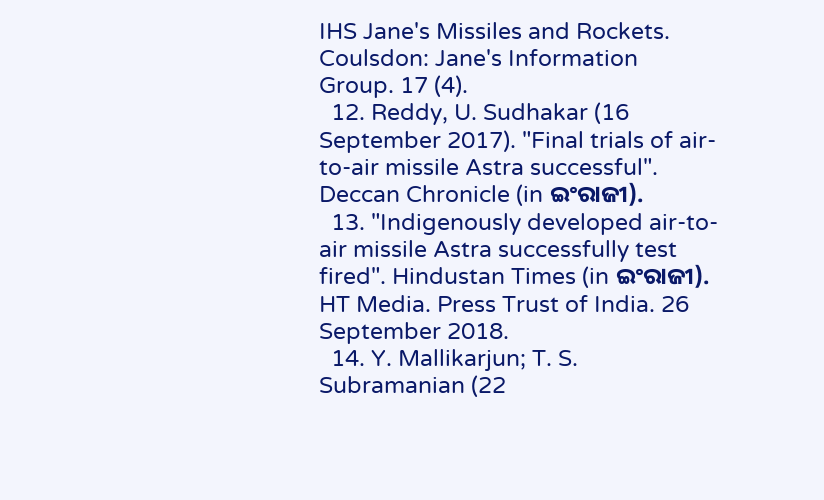IHS Jane's Missiles and Rockets. Coulsdon: Jane's Information Group. 17 (4).
  12. Reddy, U. Sudhakar (16 September 2017). "Final trials of air-to-air missile Astra successful". Deccan Chronicle (in ଇଂରାଜୀ).
  13. "Indigenously developed air-to-air missile Astra successfully test fired". Hindustan Times (in ଇଂରାଜୀ). HT Media. Press Trust of India. 26 September 2018.
  14. Y. Mallikarjun; T. S. Subramanian (22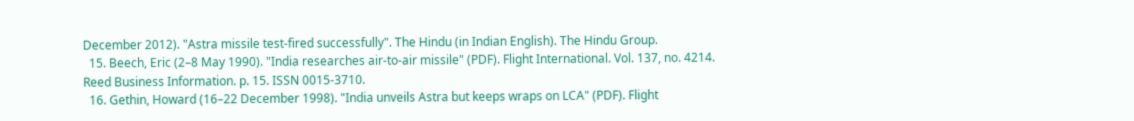December 2012). "Astra missile test-fired successfully". The Hindu (in Indian English). The Hindu Group.
  15. Beech, Eric (2–8 May 1990). "India researches air-to-air missile" (PDF). Flight International. Vol. 137, no. 4214. Reed Business Information. p. 15. ISSN 0015-3710.
  16. Gethin, Howard (16–22 December 1998). "India unveils Astra but keeps wraps on LCA" (PDF). Flight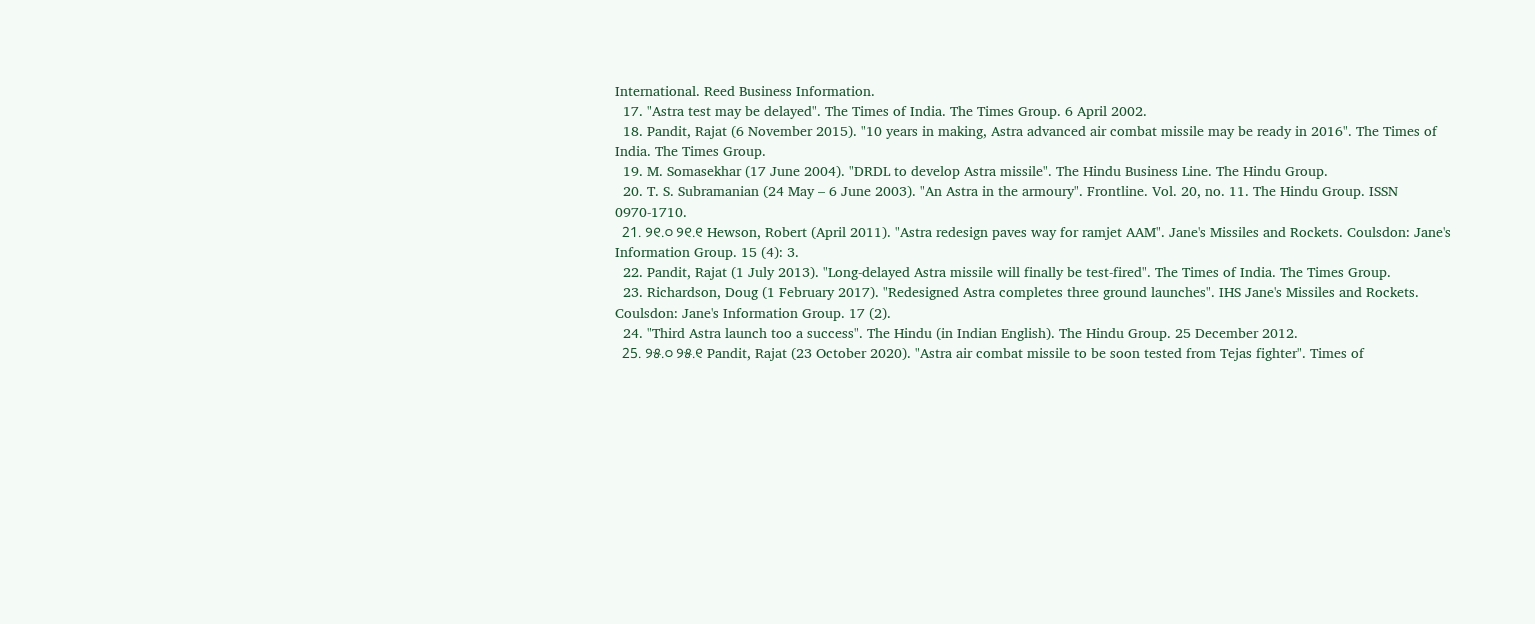International. Reed Business Information.
  17. "Astra test may be delayed". The Times of India. The Times Group. 6 April 2002.
  18. Pandit, Rajat (6 November 2015). "10 years in making, Astra advanced air combat missile may be ready in 2016". The Times of India. The Times Group.
  19. M. Somasekhar (17 June 2004). "DRDL to develop Astra missile". The Hindu Business Line. The Hindu Group.
  20. T. S. Subramanian (24 May – 6 June 2003). "An Astra in the armoury". Frontline. Vol. 20, no. 11. The Hindu Group. ISSN 0970-1710.
  21. ୨୧.୦ ୨୧.୧ Hewson, Robert (April 2011). "Astra redesign paves way for ramjet AAM". Jane's Missiles and Rockets. Coulsdon: Jane's Information Group. 15 (4): 3.
  22. Pandit, Rajat (1 July 2013). "Long-delayed Astra missile will finally be test-fired". The Times of India. The Times Group.
  23. Richardson, Doug (1 February 2017). "Redesigned Astra completes three ground launches". IHS Jane's Missiles and Rockets. Coulsdon: Jane's Information Group. 17 (2).
  24. "Third Astra launch too a success". The Hindu (in Indian English). The Hindu Group. 25 December 2012.
  25. ୨୫.୦ ୨୫.୧ Pandit, Rajat (23 October 2020). "Astra air combat missile to be soon tested from Tejas fighter". Times of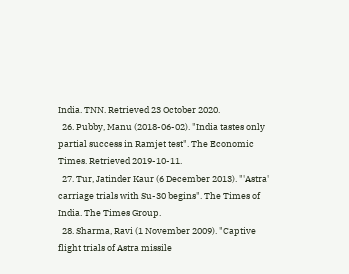India. TNN. Retrieved 23 October 2020.
  26. Pubby, Manu (2018-06-02). "India tastes only partial success in Ramjet test". The Economic Times. Retrieved 2019-10-11.
  27. Tur, Jatinder Kaur (6 December 2013). "'Astra' carriage trials with Su-30 begins". The Times of India. The Times Group.
  28. Sharma, Ravi (1 November 2009). "Captive flight trials of Astra missile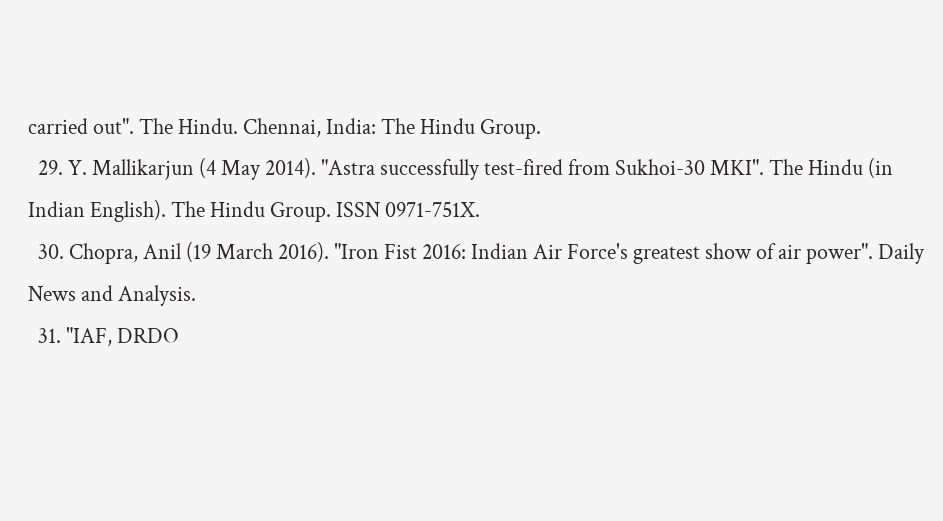carried out". The Hindu. Chennai, India: The Hindu Group.
  29. Y. Mallikarjun (4 May 2014). "Astra successfully test-fired from Sukhoi-30 MKI". The Hindu (in Indian English). The Hindu Group. ISSN 0971-751X.
  30. Chopra, Anil (19 March 2016). "Iron Fist 2016: Indian Air Force's greatest show of air power". Daily News and Analysis.
  31. "IAF, DRDO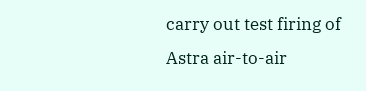carry out test firing of Astra air-to-air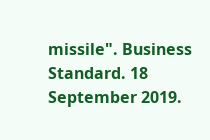missile". Business Standard. 18 September 2019.